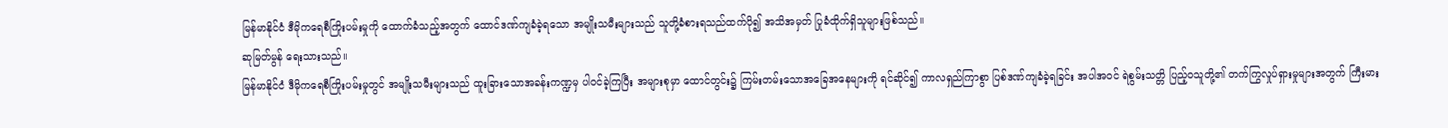မြန်မာနိုင်ငံ ဒီမိုကရေစီကြိုးပမ်းမှုကို ထောက်ခံသည့်အတွက် ထောင်ဒဏ်ကျခံခဲ့ရသော အမျိုးသမီးများသည် သူတို့ခံစားရသည်ထက်ပို၍ အသိအမှတ် ပြုခံထိုက်ရှိသူများဖြစ်သည်။
ဆုမြတ်မွန် ရေးသားသည်။
မြန်မာနိုင်ငံ ဒီမိုကရေစီကြိုးပမ်းမှုတွင် အမျိုးသမီးများသည် ထူးခြားသောအခန်းကဏ္ဍမှ ပါဝင်ခဲ့ကြပြီး အများစုမှာ ထောင်တွင်း၌ ကြမ်းတမ်းသောအခြေအနေများကို ရင်ဆိုင်၍ ကာလရှည်ကြာစွာ ပြစ်ဒဏ်ကျခံခဲ့ရခြင်း အပါအဝင် ရဲစွမ်းသတ္တိ ပြည့်ဝသူတို့၏ တက်ကြွလှုပ်ရှားမှုများအတွက် ကြီးမား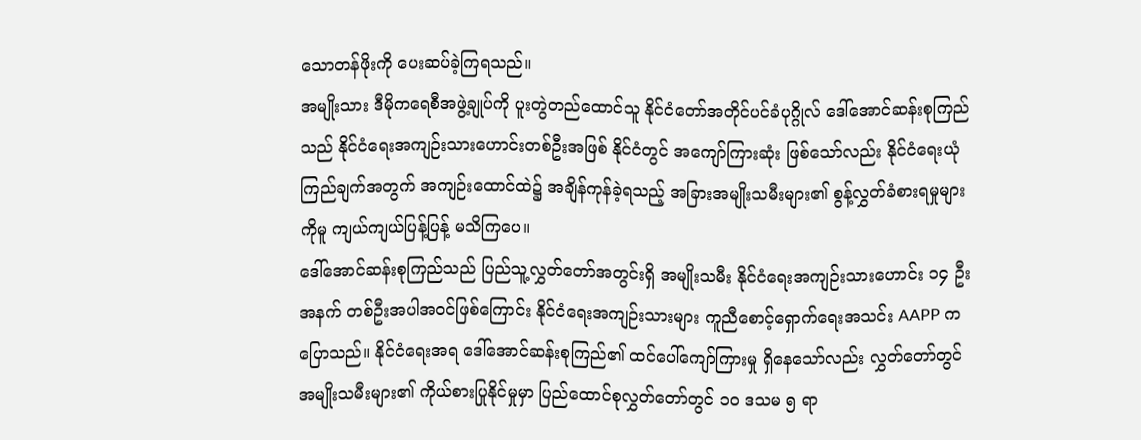သောတန်ဖိုးကို ပေးဆပ်ခဲ့ကြရသည်။
အမျိုးသား ဒီမိုကရေစီအဖွဲ့ချုပ်ကို ပူးတွဲတည်ထောင်သူ နိုင်ငံတော်အတိုင်ပင်ခံပုဂ္ဂိုလ် ဒေါ်အောင်ဆန်းစုကြည်သည် နိုင်ငံရေးအကျဉ်းသားဟောင်းတစ်ဦးအဖြစ် နိုင်ငံတွင် အကျော်ကြားဆုံး ဖြစ်သော်လည်း နိုင်ငံရေးယုံကြည်ချက်အတွက် အကျဉ်းထောင်ထဲ၌ အချိန်ကုန်ခဲ့ရသည့် အခြားအမျိုးသမီးများ၏ စွန့်လွှတ်ခံစားရမှုများကိုမူ ကျယ်ကျယ်ပြန့်ပြန့် မသိကြပေ။
ဒေါ်အောင်ဆန်းစုကြည်သည် ပြည်သူ့လွှတ်တော်အတွင်းရှိ အမျိုးသမီး နိုင်ငံရေးအကျဉ်းသားဟောင်း ၁၄ ဦးအနက် တစ်ဦးအပါအဝင်ဖြစ်ကြောင်း နိုင်ငံရေးအကျဉ်းသားများ ကူညီစောင့်ရှောက်ရေးအသင်း AAPP က ပြောသည်။ နိုင်ငံရေးအရ ဒေါ်အောင်ဆန်းစုကြည်၏ ထင်ပေါ်ကျော်ကြားမှု ရှိနေသော်လည်း လွှတ်တော်တွင် အမျိုးသမီးများ၏ ကိုယ်စားပြုနိုင်မှုမှာ ပြည်ထောင်စုလွှတ်တော်တွင် ၁၀ ဒသမ ၅ ရာ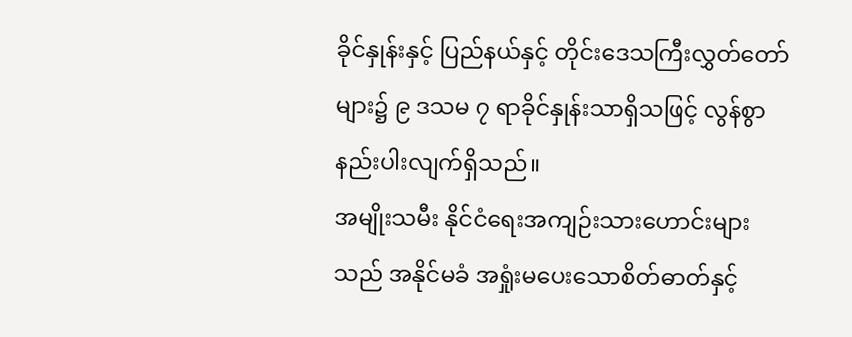ခိုင်နှုန်းနှင့် ပြည်နယ်နှင့် တိုင်းဒေသကြီးလွှတ်တော်များ၌ ၉ ဒသမ ၇ ရာခိုင်နှုန်းသာရှိသဖြင့် လွန်စွာနည်းပါးလျက်ရှိသည်။
အမျိုးသမီး နိုင်ငံရေးအကျဉ်းသားဟောင်းများသည် အနိုင်မခံ အရှုံးမပေးသောစိတ်ဓာတ်နှင့်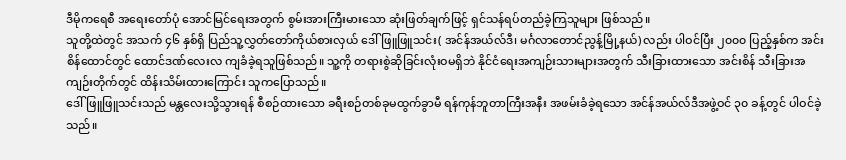ဒီမိုကရေစီ အရေးတော်ပုံ အောင်မြင်ရေးအတွက် စွမ်းအားကြီးမားသော ဆုံးဖြတ်ချက်ဖြင့် ရှင်သန်ရပ်တည်ခဲ့ကြသူများ ဖြစ်သည်။
သူတို့ထဲတွင် အသက် ၄၆ နှစ်ရှိ ပြည်သူ့လွှတ်တော်ကိုယ်စားလှယ် ဒေါ်ဖြူဖြူသင်း( အင်န်အယ်လ်ဒီ၊ မင်္ဂလာတောင်ညွန့်မြို့နယ်) လည်း ပါဝင်ပြီး ၂၀၀၀ ပြည့်နှစ်က အင်းစိန်ထောင်တွင် ထောင်ဒဏ်လေးလ ကျခံခဲ့ရသူဖြစ်သည်။ သူ့ကို တရားစွဲဆိုခြင်းလုံးဝမရှိဘဲ နိုင်ငံရေးအကျဉ်းသားများအတွက် သီးခြားထားသော အင်းစိန် သီးခြားအကျဉ်းတိုက်တွင် ထိန်းသိမ်းထားကြောင်း သူကပြောသည်။
ဒေါ်ဖြူဖြူသင်းသည် မန္တလေးသို့သွားရန် စီစဉ်ထားသော ခရီးစဉ်တစ်ခုမထွက်ခွာမီ ရန်ကုန်ဘူတာကြီးအနီး အဖမ်းခံခဲ့ရသော အင်န်အယ်လ်ဒီအဖွဲ့ဝင် ၃၀ ခန့်တွင် ပါဝင်ခဲ့သည်။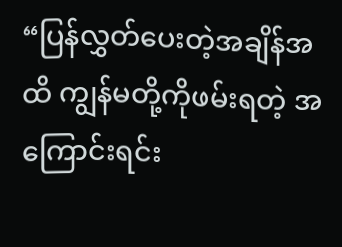“ပြန်လွှတ်ပေးတဲ့အချိန်အထိ ကျွန်မတို့ကိုဖမ်းရတဲ့ အကြောင်းရင်း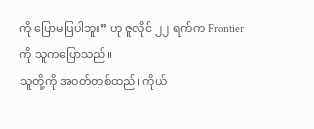ကို ပြောမပြပါဘူး” ဟု ဇူလိုင် ၂၂ ရက်က Frontier ကို သူကပြောသည်။
သူတို့ကို အဝတ်တစ်ထည်၊ ကိုယ်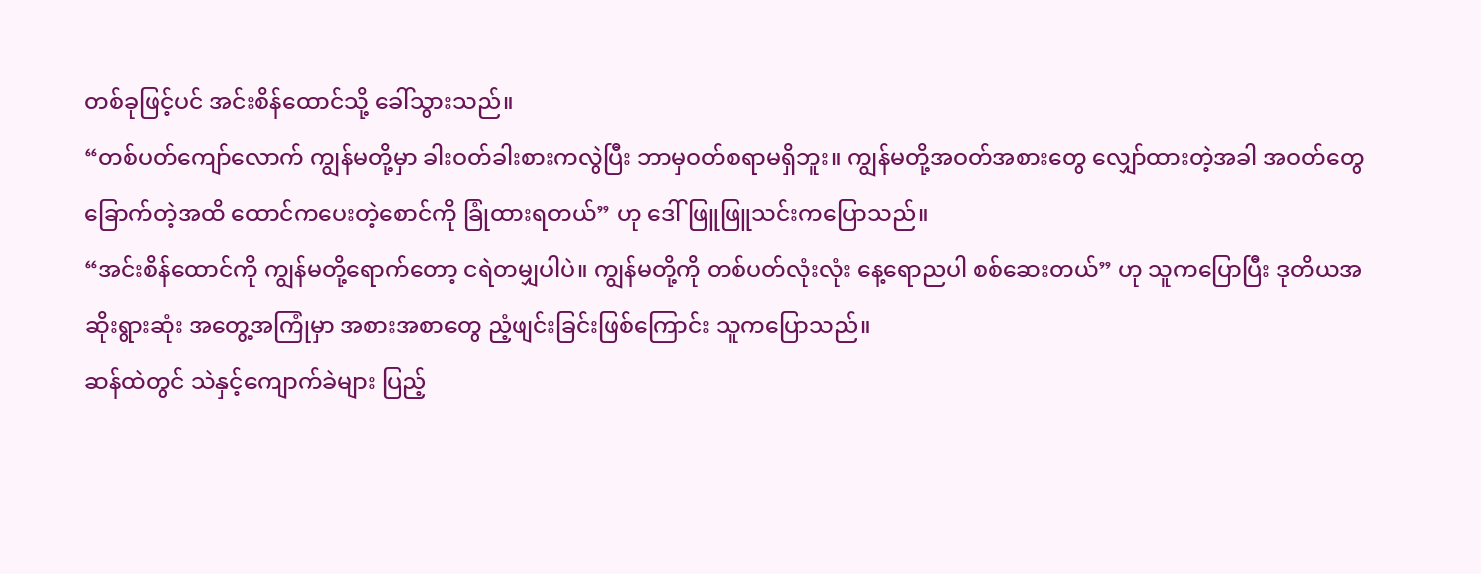တစ်ခုဖြင့်ပင် အင်းစိန်ထောင်သို့ ခေါ်သွားသည်။
“တစ်ပတ်ကျော်လောက် ကျွန်မတို့မှာ ခါးဝတ်ခါးစားကလွဲပြီး ဘာမှဝတ်စရာမရှိဘူး။ ကျွန်မတို့အဝတ်အစားတွေ လျှော်ထားတဲ့အခါ အဝတ်တွေခြောက်တဲ့အထိ ထောင်ကပေးတဲ့စောင်ကို ခြုံထားရတယ်” ဟု ဒေါ်ဖြူဖြူသင်းကပြောသည်။
“အင်းစိန်ထောင်ကို ကျွန်မတို့ရောက်တော့ ငရဲတမျှပါပဲ။ ကျွန်မတို့ကို တစ်ပတ်လုံးလုံး နေ့ရောညပါ စစ်ဆေးတယ်” ဟု သူကပြောပြီး ဒုတိယအဆိုးရွားဆုံး အတွေ့အကြုံမှာ အစားအစာတွေ ညံ့ဖျင်းခြင်းဖြစ်ကြောင်း သူကပြောသည်။
ဆန်ထဲတွင် သဲနှင့်ကျောက်ခဲများ ပြည့်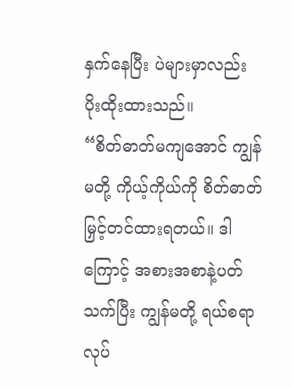နှက်နေပြီး ပဲများမှာလည်း ပိုးထိုးထားသည်။
“စိတ်ဓာတ်မကျအောင် ကျွန်မတို့ ကိုယ့်ကိုယ်ကို စိတ်ဓာတ်မြှင့်တင်ထားရတယ်။ ဒါကြောင့် အစားအစာနဲ့ပတ်သက်ပြီး ကျွန်မတို့ ရယ်စရာလုပ်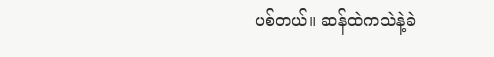ပစ်တယ်။ ဆန်ထဲကသဲနဲ့ခဲ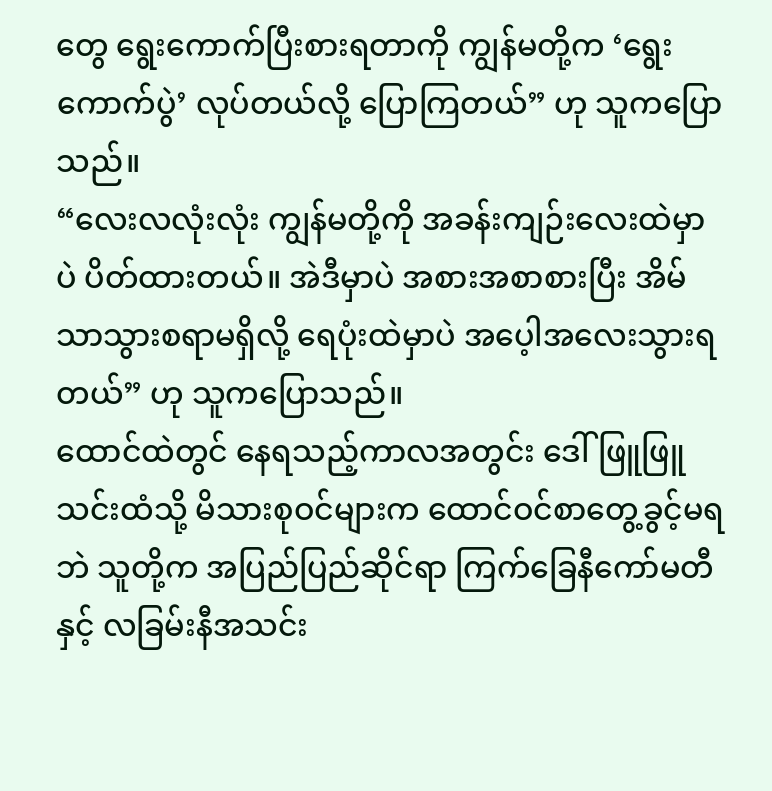တွေ ရွေးကောက်ပြီးစားရတာကို ကျွန်မတို့က ‘ရွေးကောက်ပွဲ’ လုပ်တယ်လို့ ပြောကြတယ်” ဟု သူကပြောသည်။
“လေးလလုံးလုံး ကျွန်မတို့ကို အခန်းကျဉ်းလေးထဲမှာပဲ ပိတ်ထားတယ်။ အဲဒီမှာပဲ အစားအစာစားပြီး အိမ်သာသွားစရာမရှိလို့ ရေပုံးထဲမှာပဲ အပေ့ါအလေးသွားရတယ်” ဟု သူကပြောသည်။
ထောင်ထဲတွင် နေရသည့်ကာလအတွင်း ဒေါ်ဖြူဖြူသင်းထံသို့ မိသားစုဝင်များက ထောင်ဝင်စာတွေ့ခွင့်မရဘဲ သူတို့က အပြည်ပြည်ဆိုင်ရာ ကြက်ခြေနီကော်မတီနှင့် လခြမ်းနီအသင်း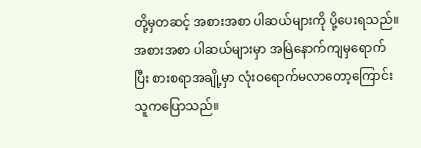တို့မှတဆင့် အစားအစာ ပါဆယ်များကို ပို့ပေးရသည်။
အစားအစာ ပါဆယ်များမှာ အမြဲနောက်ကျမှရောက်ပြီး စားစရာအချို့မှာ လုံးဝရောက်မလာတော့ကြောင်း သူကပြောသည်။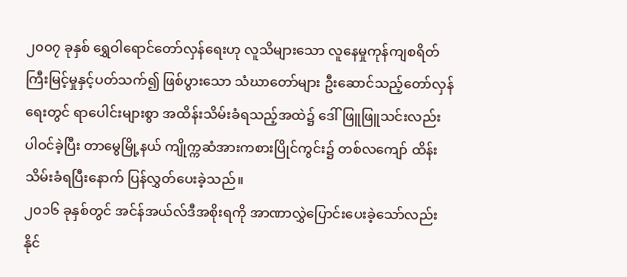၂၀၀၇ ခုနှစ် ရွှေဝါရောင်တော်လှန်ရေးဟု လူသိများသော လူနေမှုကုန်ကျစရိတ် ကြီးမြင့်မှုနှင့်ပတ်သက်၍ ဖြစ်ပွားသော သံဃာတော်များ ဦးဆောင်သည့်တော်လှန်ရေးတွင် ရာပေါင်းများစွာ အထိန်းသိမ်းခံရသည့်အထဲ၌ ဒေါ်ဖြူဖြူသင်းလည်း ပါဝင်ခဲ့ပြီး တာမွေမြို့နယ် ကျိုက္ကဆံအားကစားပြိုင်ကွင်း၌ တစ်လကျော် ထိန်းသိမ်းခံရပြီးနောက် ပြန်လွှတ်ပေးခဲ့သည်။
၂၀၁၆ ခုနှစ်တွင် အင်န်အယ်လ်ဒီအစိုးရကို အာဏာလွှဲပြောင်းပေးခဲ့သော်လည်း နိုင်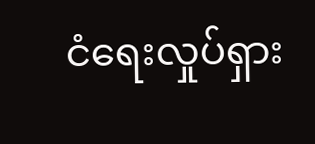ငံရေးလှုပ်ရှား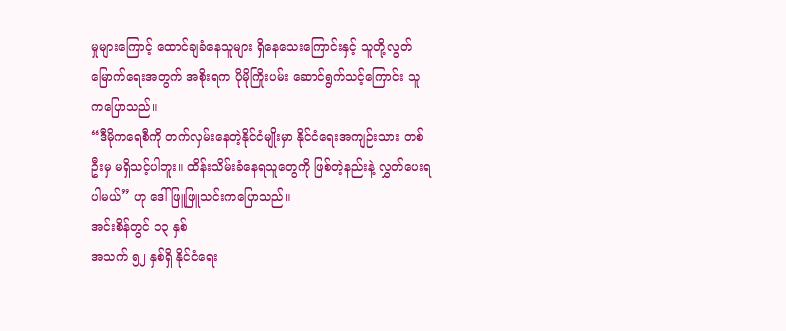မှုများကြောင့် ထောင်ချခံနေသူများ ရှိနေသေးကြောင်းနှင့် သူတို့လွတ်မြောက်ရေးအတွက် အစိုးရက ပိုမိုကြိုးပမ်း ဆောင်ရွက်သင့်ကြောင်း သူကပြောသည်။
“ဒီမိုကရေစီကို တက်လှမ်းနေတဲ့နိုင်ငံမျိုးမှာ နိုင်ငံရေးအကျဉ်းသား တစ်ဦးမှ မရှိသင့်ပါဘူး။ ထိန်းသိမ်းခံနေရသူတွေကို ဖြစ်တဲ့နည်းနဲ့ လွှတ်ပေးရပါမယ်” ဟု ဒေါ်ဖြူဖြူသင်းကပြောသည်။
အင်းစိန်တွင် ၁၃ နှစ်
အသက် ၅၂ နှစ်ရှိ နိုင်ငံရေး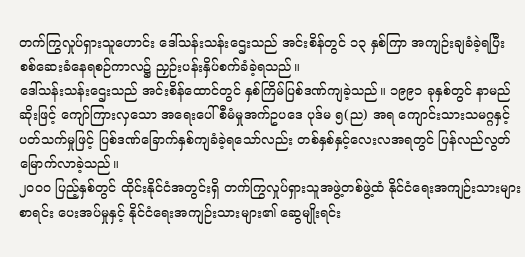တက်ကြွလှုပ်ရှားသူဟောင်း ဒေါ်သန်းသန်းဌေးသည် အင်းစိန်တွင် ၁၃ နှစ်ကြာ အကျဉ်းချခံခဲ့ရပြီး စစ်ဆေးခံနေရစဉ်ကာလ၌ ညှဉ်းပန်းနှိပ်စက်ခံခဲ့ရသည်။
ဒေါ်သန်းသန်းဌေးသည် အင်းစိန်ထောင်တွင် နှစ်ကြိမ်ပြစ်ဒဏ်ကျခဲ့သည်။ ၁၉၉၁ ခုနှစ်တွင် နာမည်ဆိုးဖြင့် ကျော်ကြားလှသော အရေးပေါ်စီမံမှုအက်ဥပဒေ ပုဒ်မ ၅(ည) အရ ကျောင်းသားသမဂ္ဂနှင့်ပတ်သက်မှုဖြင့် ပြစ်ဒဏ်ခြောက်နှစ်ကျခံခဲ့ရသော်လည်း တစ်နှစ်နှင့်လေးလအရတွင် ပြန်လည်လွတ်မြောက်လာခဲ့သည်။
၂၀၀၀ ပြည့်နှစ်တွင် ထိုင်းနိုင်ငံအတွင်းရှိ တက်ကြွလှုပ်ရှားသူအဖွဲ့တစ်ဖွဲ့ထံ နိုင်ငံရေးအကျဉ်းသားများစာရင်း ပေးအပ်မှုနှင့် နိုင်ငံရေးအကျဉ်းသားများ၏ ဆွေမျိုးရင်း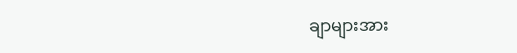ချာများအား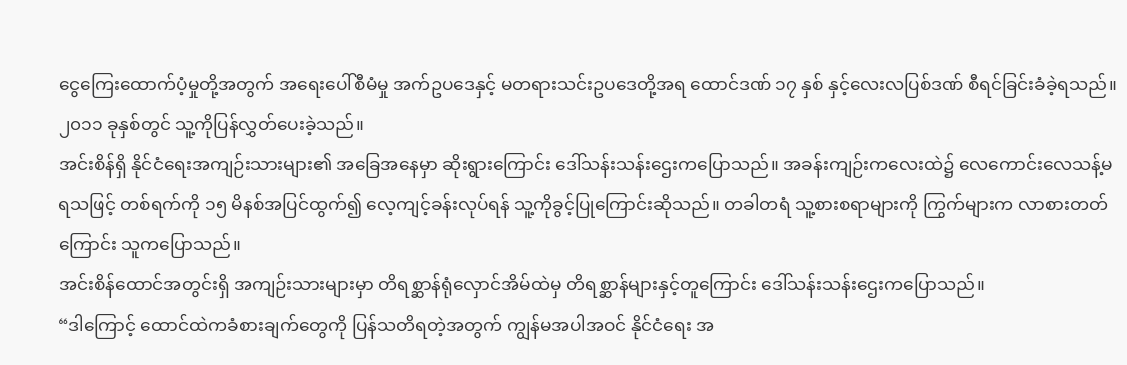ငွေကြေးထောက်ပံ့မှုတို့အတွက် အရေးပေါ်စီမံမှု အက်ဥပဒေနှင့် မတရားသင်းဥပဒေတို့အရ ထောင်ဒဏ် ၁၇ နှစ် နှင့်လေးလပြစ်ဒဏ် စီရင်ခြင်းခံခဲ့ရသည်။ ၂၀၁၁ ခုနှစ်တွင် သူ့ကိုပြန်လွှတ်ပေးခဲ့သည်။
အင်းစိန်ရှိ နိုင်ငံရေးအကျဉ်းသားများ၏ အခြေအနေမှာ ဆိုးရွားကြောင်း ဒေါ်သန်းသန်းဌေးကပြောသည်။ အခန်းကျဉ်းကလေးထဲ၌ လေကောင်းလေသန့်မရသဖြင့် တစ်ရက်ကို ၁၅ မိနစ်အပြင်ထွက်၍ လေ့ကျင့်ခန်းလုပ်ရန် သူ့ကိုခွင့်ပြုကြောင်းဆိုသည်။ တခါတရံ သူ့စားစရာများကို ကြွက်များက လာစားတတ်ကြောင်း သူကပြောသည်။
အင်းစိန်ထောင်အတွင်းရှိ အကျဉ်းသားများမှာ တိရစ္ဆာန်ရုံလှောင်အိမ်ထဲမှ တိရစ္ဆာန်များနှင့်တူကြောင်း ဒေါ်သန်းသန်းဌေးကပြောသည်။
“ဒါကြောင့် ထောင်ထဲကခံစားချက်တွေကို ပြန်သတိရတဲ့အတွက် ကျွန်မအပါအဝင် နိုင်ငံရေး အ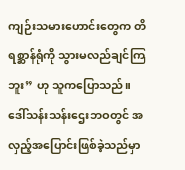ကျဉ်းသမားဟောင်းတွေက တိရစ္ဆာန်ရုံကို သွားမလည်ချင်ကြဘူး” ဟု သူကပြောသည်။
ဒေါ်သန်းသန်းဌေးဘဝတွင် အလှည့်အပြောင်းဖြစ်ခဲ့သည်မှာ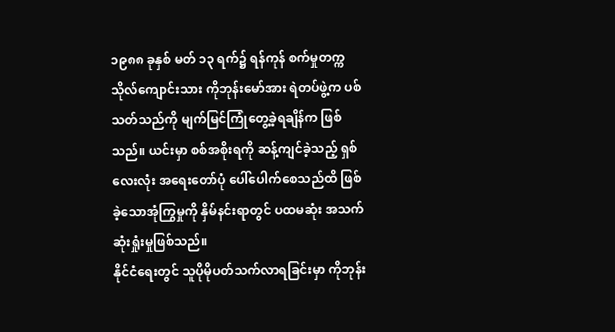၁၉၈၈ ခုနှစ် မတ် ၁၃ ရက်၌ ရန်ကုန် စက်မှုတက္ကသိုလ်ကျောင်းသား ကိုဘုန်းမော်အား ရဲတပ်ဖွဲ့က ပစ်သတ်သည်ကို မျက်မြင်ကြုံတွေ့ခဲ့ရချိန်က ဖြစ်သည်။ ယင်းမှာ စစ်အစိုးရကို ဆန့်ကျင်ခဲ့သည့် ရှစ်လေးလုံး အရေးတော်ပုံ ပေါ်ပေါက်စေသည်ထိ ဖြစ်ခဲ့သောအုံကြွမှုကို နှိမ်နင်းရာတွင် ပထမဆုံး အသက်ဆုံးရှုံးမှုဖြစ်သည်။
နိုင်ငံရေးတွင် သူပိုမိုပတ်သက်လာရခြင်းမှာ ကိုဘုန်း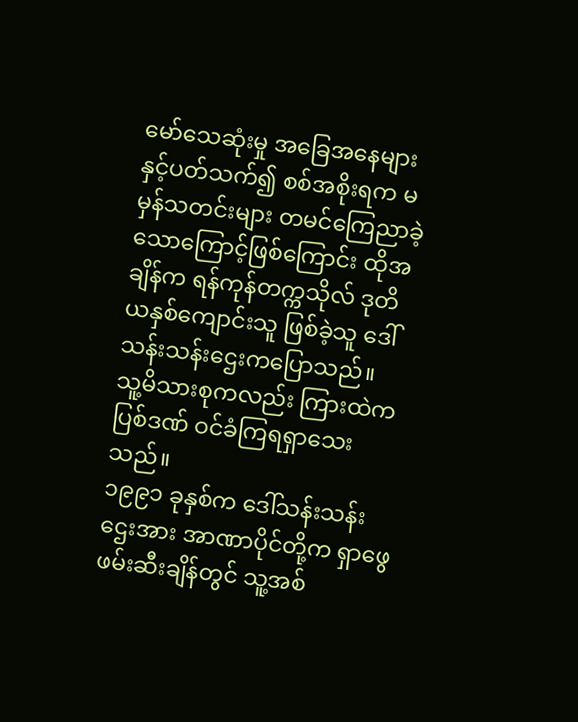မော်သေဆုံးမှု အခြေအနေများနှင့်ပတ်သက်၍ စစ်အစိုးရက မမှန်သတင်းများ တမင်ကြေညာခဲ့သောကြောင့်ဖြစ်ကြောင်း ထိုအချိန်က ရန်ကုန်တက္ကသိုလ် ဒုတိယနှစ်ကျောင်းသူ ဖြစ်ခဲ့သူ ဒေါ်သန်းသန်းဌေးကပြောသည်။
သူ့မိသားစုကလည်း ကြားထဲကပြစ်ဒဏ် ဝင်ခံကြရရှာသေးသည်။
၁၉၉၁ ခုနှစ်က ဒေါ်သန်းသန်းဌေးအား အာဏာပိုင်တို့က ရှာဖွေဖမ်းဆီးချိန်တွင် သူ့အစ်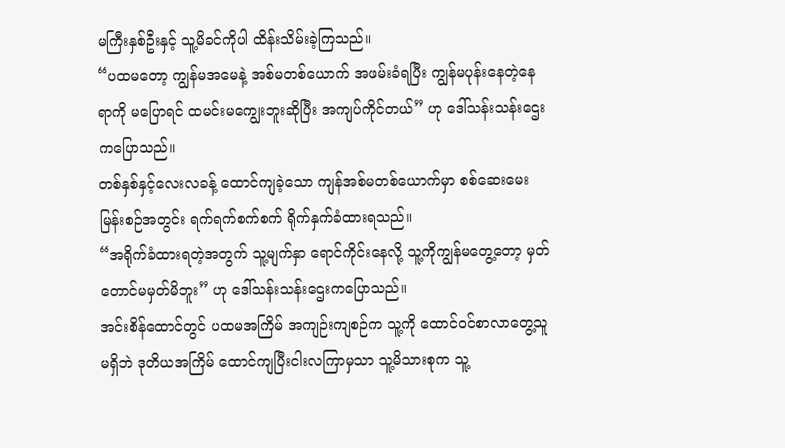မကြီးနှစ်ဦးနှင့် သူ့မိခင်ကိုပါ ထိန်းသိမ်းခဲ့ကြသည်။
“ပထမတော့ ကျွန်မအမေနဲ့ အစ်မတစ်ယောက် အဖမ်းခံရပြီး ကျွန်မပုန်းနေတဲ့နေရာကို မပြောရင် ထမင်းမကျွေးဘူးဆိုပြီး အကျပ်ကိုင်တယ်” ဟု ဒေါ်သန်းသန်းဌေးကပြောသည်။
တစ်နှစ်နှင့်လေးလခန့် ထောင်ကျခဲ့သော ကျန်အစ်မတစ်ယောက်မှာ စစ်ဆေးမေးမြန်းစဉ်အတွင်း ရက်ရက်စက်စက် ရိုက်နှက်ခံထားရသည်။
“အရိုက်ခံထားရတဲ့အတွက် သူ့မျက်နှာ ရောင်ကိုင်းနေလို့ သူ့ကိုကျွန်မတွေ့တော့ မှတ်တောင်မမှတ်မိဘူး” ဟု ဒေါ်သန်းသန်းဌေးကပြောသည်။
အင်းစိန်ထောင်တွင် ပထမအကြိမ် အကျဉ်းကျစဉ်က သူ့ကို ထောင်ဝင်စာလာတွေ့သူမရှိဘဲ ဒုတိယအကြိမ် ထောင်ကျပြီးငါးလကြာမှသာ သူ့မိသားစုက သူ့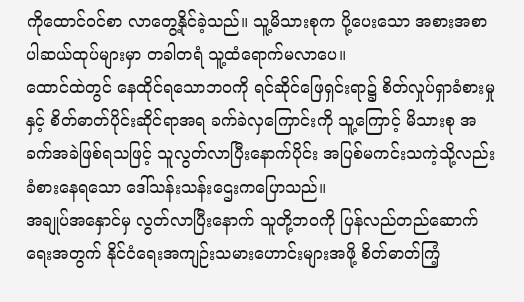ကိုထောင်ဝင်စာ လာတွေ့နိုင်ခဲ့သည်။ သူ့မိသားစုက ပို့ပေးသော အစားအစာ ပါဆယ်ထုပ်များမှာ တခါတရံ သူ့ထံရောက်မလာပေ။
ထောင်ထဲတွင် နေထိုင်ရသောဘဝကို ရင်ဆိုင်ဖြေရှင်းရာ၌ စိတ်လှုပ်ရှာခံစားမှုနှင့် စိတ်ဓာတ်ပိုင်းဆိုင်ရာအရ ခက်ခဲလှကြောင်းကို သူ့ကြောင့် မိသားစု အခက်အခဲဖြစ်ရသဖြင့် သူလွတ်လာပြီးနောက်ပိုင်း အပြစ်မကင်းသကဲ့သို့လည်း ခံစားနေရသော ဒေါ်သန်းသန်းဌေးကပြောသည်။
အချုပ်အနှောင်မှ လွတ်လာပြီးနောက် သူတို့ဘဝကို ပြန်လည်တည်ဆောက်ရေးအတွက် နိုင်ငံရေးအကျဉ်းသမားဟောင်းများအဖို့ စိတ်ဓာတ်ကြံ့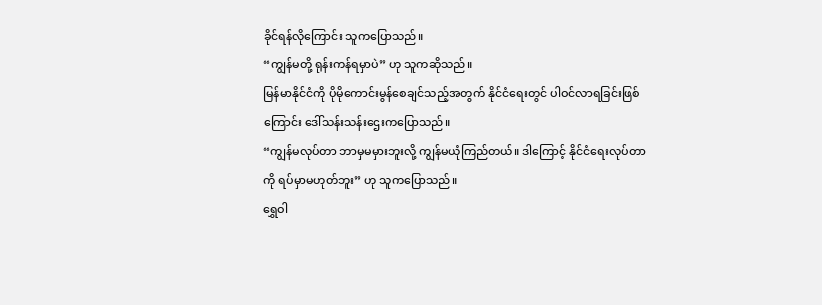ခိုင်ရန်လိုကြောင်း သူကပြောသည်။
“ကျွန်မတို့ ရုန်းကန်ရမှာပဲ” ဟု သူကဆိုသည်။
မြန်မာနိုင်ငံကို ပိုမိုကောင်းမွန်စေချင်သည့်အတွက် နိုင်ငံရေးတွင် ပါဝင်လာရခြင်းဖြစ်ကြောင်း ဒေါ်သန်းသန်းဌေးကပြောသည်။
“ကျွန်မလုပ်တာ ဘာမှမမှားဘူးလို့ ကျွန်မယုံကြည်တယ်။ ဒါကြောင့် နိုင်ငံရေးလုပ်တာကို ရပ်မှာမဟုတ်ဘူး” ဟု သူကပြောသည်။
ရွှေဝါ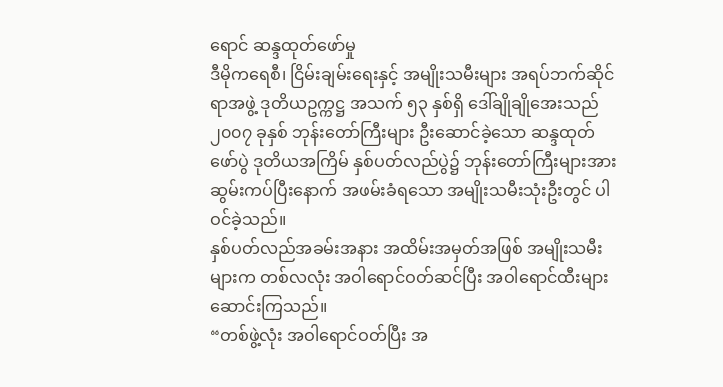ရောင် ဆန္ဒထုတ်ဖော်မှု
ဒီမိုကရေစီ၊ ငြိမ်းချမ်းရေးနှင့် အမျိုးသမီးများ အရပ်ဘက်ဆိုင်ရာအဖွဲ့ ဒုတိယဥက္ကဋ္ဌ အသက် ၅၃ နှစ်ရှိ ဒေါ်ချိုချိုအေးသည် ၂၀၀၇ ခုနှစ် ဘုန်းတော်ကြီးများ ဦးဆောင်ခဲ့သော ဆန္ဒထုတ်ဖော်ပွဲ ဒုတိယအကြိမ် နှစ်ပတ်လည်ပွဲ၌ ဘုန်းတော်ကြီးများအား ဆွမ်းကပ်ပြီးနောက် အဖမ်းခံရသော အမျိုးသမီးသုံးဦးတွင် ပါဝင်ခဲ့သည်။
နှစ်ပတ်လည်အခမ်းအနား အထိမ်းအမှတ်အဖြစ် အမျိုးသမီးများက တစ်လလုံး အဝါရောင်ဝတ်ဆင်ပြီး အဝါရောင်ထီးများ ဆောင်းကြသည်။
“တစ်ဖွဲ့လုံး အဝါရောင်ဝတ်ပြီး အ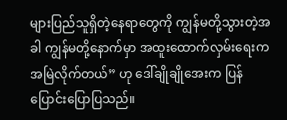များပြည်သူရှိတဲ့နေရာတွေကို ကျွန်မတို့သွားတဲ့အခါ ကျွန်မတို့နောက်မှာ အထူးထောက်လှမ်းရေးက အမြဲလိုက်တယ်” ဟု ဒေါ်ချိုချိုအေးက ပြန်ပြောင်းပြောပြသည်။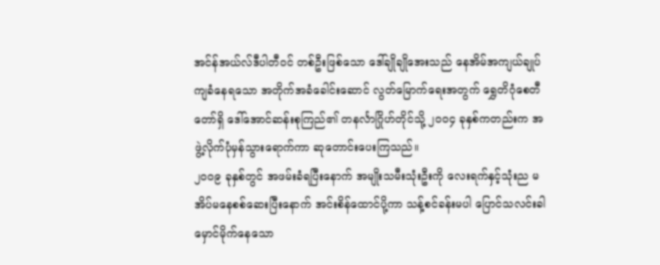အင်န်အယ်လ်ဒီပါတီဝင် တစ်ဦးဖြစ်သော ဒေါ်ချိုချိုအေးသည် နေအိမ်အကျယ်ချုပ် ကျခံနေရသော အတိုက်အခံခေါင်းဆောင် လွတ်မြောက်ရေးအတွက် ရွှေတိဂုံစေတီတော်ရှိ ဒေါ်အောင်ဆန်းစုကြည်၏ တနင်္လာဂြိုဟ်တိုင်သို့ ၂၀၀၄ ခုနှစ်ကတည်းက အဖွဲ့လိုက်ပုံမှန်သွားရောက်ကာ ဆုတောင်းပေးကြသည်။
၂၀၀၉ ခုနှစ်တွင် အဖမ်းခံရပြီးနောက် အမျိုးသမီးသုံးဦးကို လေးရက်နှင့်သုံးည မအိပ်မနေစစ်ဆေးပြီးနောက် အင်းစိန်ထောင်ပို့ကာ သန့်စင်ခန်းမပါ ပြောင်သလင်းခါ မှောင်မိုက်နေသော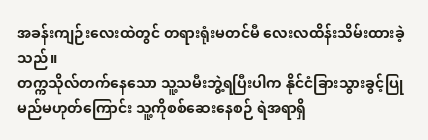အခန်းကျဉ်းလေးထဲတွင် တရားရုံးမတင်မီ လေးလထိန်းသိမ်းထားခဲ့သည်။
တက္ကသိုလ်တက်နေသော သူ့သမီးဘွဲ့ရပြီးပါက နိုင်ငံခြားသွားခွင့်ပြုမည်မဟုတ်ကြောင်း သူ့ကိုစစ်ဆေးနေစဉ် ရဲအရာရှိ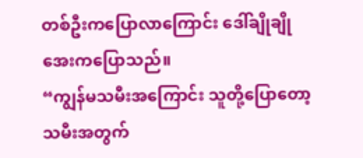တစ်ဦးကပြောလာကြောင်း ဒေါ်ချိုချိုအေးကပြောသည်။
“ကျွန်မသမီးအကြောင်း သူတို့ပြောတော့ သမီးအတွက်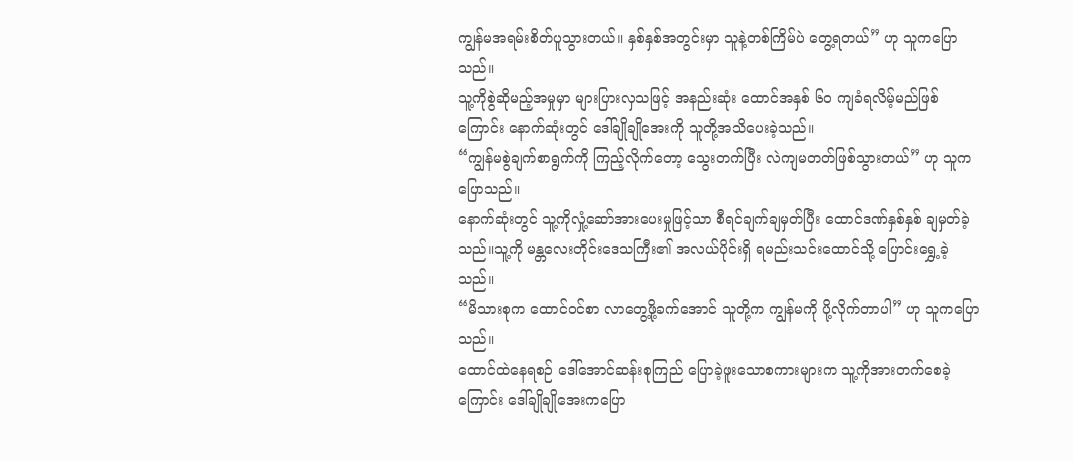ကျွန်မအရမ်းစိတ်ပူသွားတယ်။ နှစ်နှစ်အတွင်းမှာ သူနဲ့တစ်ကြိမ်ပဲ တွေ့ရတယ်” ဟု သူကပြောသည်။
သူ့ကိုစွဲဆိုမည့်အမှုမှာ များပြားလှသဖြင့် အနည်းဆုံး ထောင်အနှစ် ၆၀ ကျခံရလိမ့်မည်ဖြစ်ကြောင်း နောက်ဆုံးတွင် ဒေါ်ချိုချိုအေးကို သူတို့အသိပေးခဲ့သည်။
“ကျွန်မစွဲချက်စာရွက်ကို ကြည့်လိုက်တော့ သွေးတက်ပြီး လဲကျမတတ်ဖြစ်သွားတယ်” ဟု သူကပြောသည်။
နောက်ဆုံးတွင် သူ့ကိုလှုံ့ဆော်အားပေးမှုဖြင့်သာ စီရင်ချက်ချမှတ်ပြီး ထောင်ဒဏ်နှစ်နှစ် ချမှတ်ခဲ့သည်။သူ့ကို မန္တလေးတိုင်းဒေသကြီး၏ အလယ်ပိုင်းရှိ ရမည်းသင်းထောင်သို့ ပြောင်းရွှေ့ခဲ့သည်။
“မိသားစုက ထောင်ဝင်စာ လာတွေ့ဖို့ခက်အောင် သူတို့က ကျွန်မကို ပို့လိုက်တာပါ” ဟု သူကပြောသည်။
ထောင်ထဲနေရစဉ် ဒေါ်အောင်ဆန်းစုကြည် ပြောခဲ့ဖူးသောစကားများက သူ့ကိုအားတက်စေခဲ့ကြောင်း ဒေါ်ချိုချိုအေးကပြော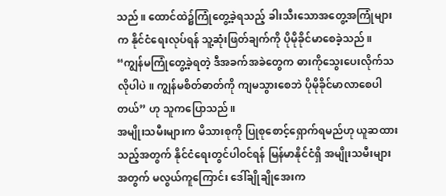သည်။ ထောင်ထဲ၌ကြုံတွေ့ခဲ့ရသည့် ခါးသီးသောအတွေ့အကြုံများက နိုင်ငံရေးလုပ်ရန် သူ့ဆုံးဖြတ်ချက်ကို ပိုမိုခိုင်မာစေခဲ့သည်။
“ကျွန်မကြုံတွေ့ခဲ့ရတဲ့ ဒီအခက်အခဲတွေက ဓားကိုသွေးပေးလိုက်သလိုပါပဲ။ ကျွန်မစိတ်ဓာတ်ကို ကျမသွားစေဘဲ ပိုမိုခိုင်မာလာစေပါတယ်” ဟု သူကပြောသည်။
အမျိုးသမီးများက မိသားစုကို ပြုစုစောင့်ရှောက်ရမည်ဟု ယူဆထားသည့်အတွက် နိုင်ငံရေးတွင်ပါဝင်ရန် မြန်မာနိုင်ငံရှိ အမျိုးသမီးများအတွက် မလွယ်ကူကြောင်း ဒေါ်ချိုချိုအေးက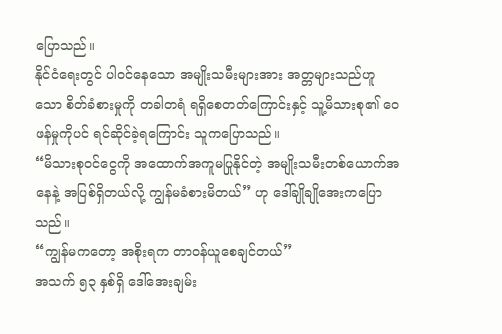ပြောသည်။
နိုင်ငံရေးတွင် ပါဝင်နေသော အမျိုးသမီးများအား အတ္တများသည်ဟူသော စိတ်ခံစားမှုကို တခါတရံ ရရှိစေတတ်ကြောင်းနှင့် သူ့မိသားစု၏ ဝေဖန်မှုကိုပင် ရင်ဆိုင်ခဲ့ရကြောင်း သူကပြောသည်။
“မိသားစုဝင်ငွေကို အထောက်အကူမပြုနိုင်တဲ့ အမျိုးသမီးတစ်ယောက်အနေနဲ့ အပြစ်ရှိတယ်လို့ ကျွန်မခံစားမိတယ်” ဟု ဒေါ်ချိုချိုအေးကပြောသည်။
“ကျွန်မကတော့ အစိုးရက တာဝန်ယူစေချင်တယ်”
အသက် ၅၃ နှစ်ရှိ ဒေါ်အေးချမ်း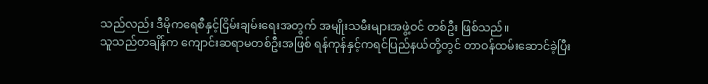သည်လည်း ဒီမိုကရေစီနှင့်ငြိမ်းချမ်းရေးအတွက် အမျိုးသမီးများအဖွဲ့ဝင် တစ်ဦး ဖြစ်သည်။
သူသည်တချိန်က ကျောင်းဆရာမတစ်ဦးအဖြစ် ရန်ကုန်နှင့်ကရင်ပြည်နယ်တို့တွင် တာဝန်ထမ်းဆောင်ခဲ့ပြီး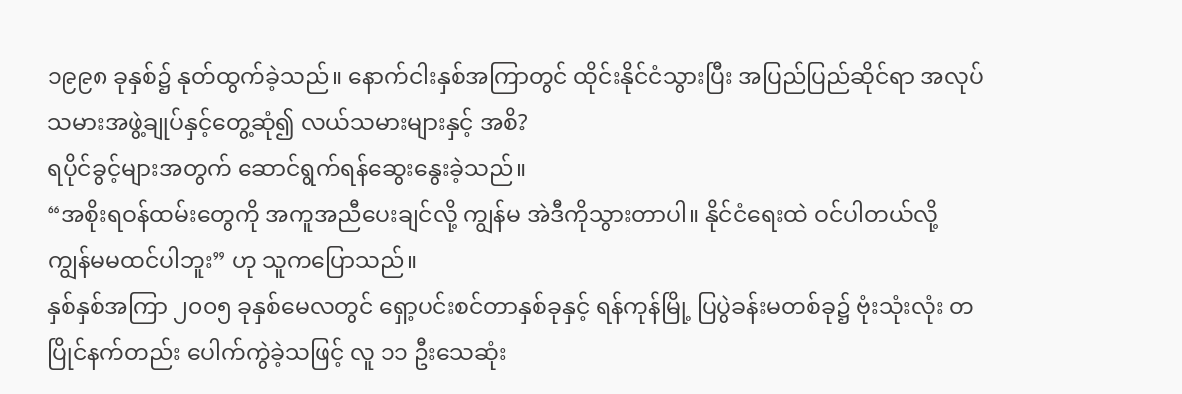၁၉၉၈ ခုနှစ်၌ နုတ်ထွက်ခဲ့သည်။ နောက်ငါးနှစ်အကြာတွင် ထိုင်းနိုင်ငံသွားပြီး အပြည်ပြည်ဆိုင်ရာ အလုပ်သမားအဖွဲ့ချုပ်နှင့်တွေ့ဆုံ၍ လယ်သမားများနှင့် အစိ?
ရပိုင်ခွင့်များအတွက် ဆောင်ရွက်ရန်ဆွေးနွေးခဲ့သည်။
“အစိုးရဝန်ထမ်းတွေကို အကူအညီပေးချင်လို့ ကျွန်မ အဲဒီကိုသွားတာပါ။ နိုင်ငံရေးထဲ ဝင်ပါတယ်လို့ ကျွန်မမထင်ပါဘူး” ဟု သူကပြောသည်။
နှစ်နှစ်အကြာ ၂၀၀၅ ခုနှစ်မေလတွင် ရှော့ပင်းစင်တာနှစ်ခုနှင့် ရန်ကုန်မြို့ ပြပွဲခန်းမတစ်ခု၌ ဗုံးသုံးလုံး တပြိုင်နက်တည်း ပေါက်ကွဲခဲ့သဖြင့် လူ ၁၁ ဦးသေဆုံး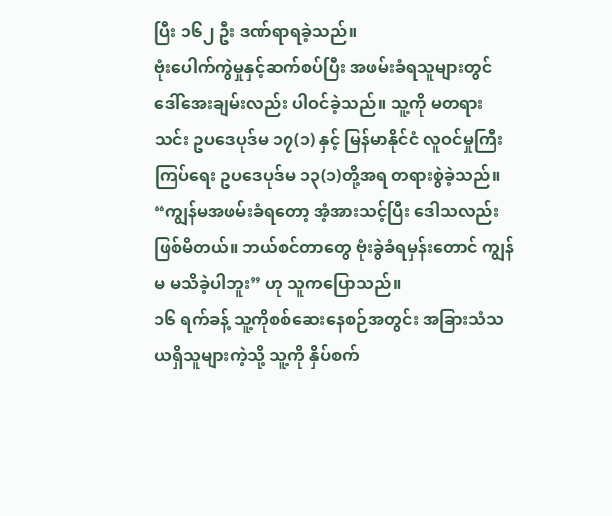ပြီး ၁၆၂ ဦး ဒဏ်ရာရခဲ့သည်။
ဗုံးပေါက်ကွဲမှုနှင့်ဆက်စပ်ပြီး အဖမ်းခံရသူများတွင် ဒေါ်အေးချမ်းလည်း ပါဝင်ခဲ့သည်။ သူ့ကို မတရားသင်း ဥပဒေပုဒ်မ ၁၇(၁) နှင့် မြန်မာနိုင်ငံ လူဝင်မှုကြီးကြပ်ရေး ဥပဒေပုဒ်မ ၁၃(၁)တို့အရ တရားစွဲခဲ့သည်။
“ကျွန်မအဖမ်းခံရတော့ အံ့အားသင့်ပြီး ဒေါသလည်းဖြစ်မိတယ်။ ဘယ်စင်တာတွေ ဗုံးခွဲခံရမှန်းတောင် ကျွန်မ မသိခဲ့ပါဘူး” ဟု သူကပြောသည်။
၁၆ ရက်ခန့် သူ့ကိုစစ်ဆေးနေစဉ်အတွင်း အခြားသံသယရှိသူများကဲ့သို့ သူ့ကို နှိပ်စက်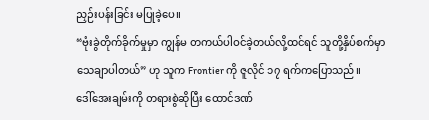ညှဉ်းပန်းခြင်း မပြုခဲ့ပေ။
“ဗုံးခွဲတိုက်ခိုက်မှုမှာ ကျွန်မ တကယ်ပါဝင်ခဲ့တယ်လို့ထင်ရင် သူတို့နှိပ်စက်မှာ သေချာပါတယ်” ဟု သူက Frontier ကို ဇူလိုင် ၁၇ ရက်ကပြောသည်။
ဒေါ်အေးချမ်းကို တရားစွဲဆိုပြီး ထောင်ဒဏ်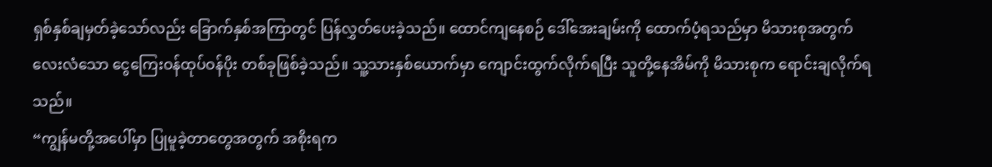ရှစ်နှစ်ချမှတ်ခဲ့သော်လည်း ခြောက်နှစ်အကြာတွင် ပြန်လွှတ်ပေးခဲ့သည်။ ထောင်ကျနေစဉ် ဒေါ်အေးချမ်းကို ထောက်ပံ့ရသည်မှာ မိသားစုအတွက် လေးလံသော ငွေကြေးဝန်ထုပ်ဝန်ပိုး တစ်ခုဖြစ်ခဲ့သည်။ သူ့သားနှစ်ယောက်မှာ ကျောင်းထွက်လိုက်ရပြီး သူတို့နေအိမ်ကို မိသားစုက ရောင်းချလိုက်ရသည်။
“ကျွန်မတို့အပေါ်မှာ ပြုမူခဲ့တာတွေအတွက် အစိုးရက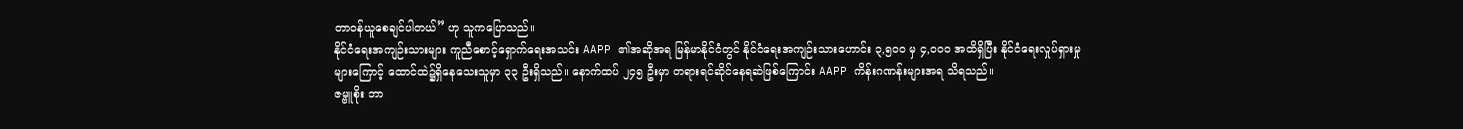တာဝန်ယူစေချင်ပါတယ်” ဟု သူကပြောသည်။
နိုင်ငံရေးအကျဉ်းသားများ ကူညီစောင့်ရှောက်ရေးအသင်း AAPP ၏အဆိုအရ မြန်မာနိုင်ငံတွင် နိုင်ငံရေးအကျဉ်းသားဟောင်း ၃,၅၀၀ မှ ၄,၀၀၀ အထိရှိပြီး နိုင်ငံရေးလှုပ်ရှားမှုများကြောင့် ထောင်ထဲ၌ရှိနေသေးသူမှာ ၃၃ ဦးရှိသည်။ နောက်ထပ် ၂၄၅ ဦးမှာ တရားရင်ဆိုင်နေရဆဲဖြစ်ကြောင်း AAPP ကိန်းဂဏန်းများအရ သိရသည်။
ဇမ္ဗူစိုး ဘာ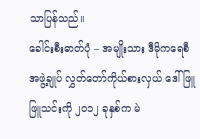သာပြန်သည်။
ခေါင်းစီးဓာတ်ပုံ – အမျိုးသား ဒီမိုကရေစီအဖွဲ့ချုပ် လွှတ်တော်ကိုယ်စားလှယ် ဒေါ်ဖြူဖြူသင်းကို ၂၀၁၂ ခုနှစ်က မဲ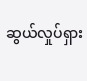ဆွယ်လှုပ်ရှား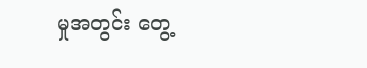မှုအတွင်း တွေ့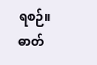ရစဉ်။ ဓာတ်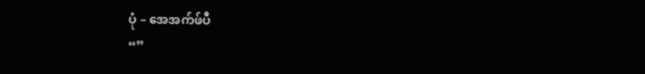ပုံ – အေအက်ဖ်ပီ
“”